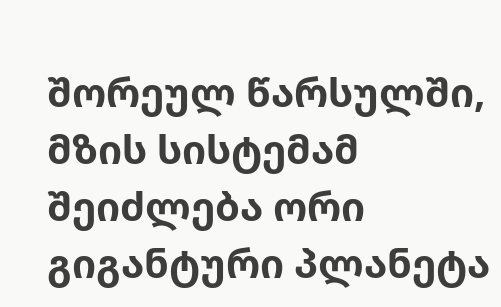შორეულ წარსულში, მზის სისტემამ შეიძლება ორი გიგანტური პლანეტა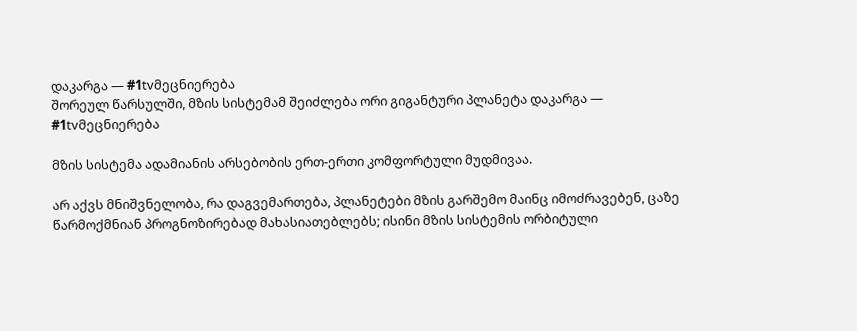დაკარგა — #1tvმეცნიერება
შორეულ წარსულში, მზის სისტემამ შეიძლება ორი გიგანტური პლანეტა დაკარგა — #1tvმეცნიერება

მზის სისტემა ადამიანის არსებობის ერთ-ერთი კომფორტული მუდმივაა.

არ აქვს მნიშვნელობა, რა დაგვემართება, პლანეტები მზის გარშემო მაინც იმოძრავებენ, ცაზე წარმოქმნიან პროგნოზირებად მახასიათებლებს; ისინი მზის სისტემის ორბიტული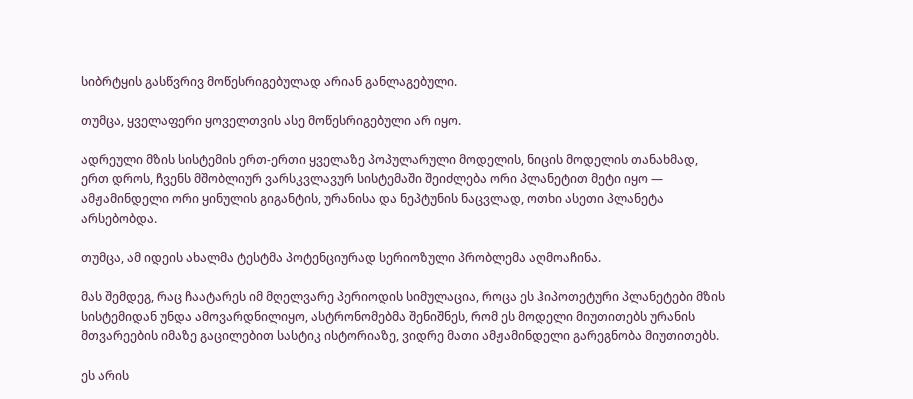სიბრტყის გასწვრივ მოწესრიგებულად არიან განლაგებული.

თუმცა, ყველაფერი ყოველთვის ასე მოწესრიგებული არ იყო.

ადრეული მზის სისტემის ერთ-ერთი ყველაზე პოპულარული მოდელის, ნიცის მოდელის თანახმად, ერთ დროს, ჩვენს მშობლიურ ვარსკვლავურ სისტემაში შეიძლება ორი პლანეტით მეტი იყო — ამჟამინდელი ორი ყინულის გიგანტის, ურანისა და ნეპტუნის ნაცვლად, ოთხი ასეთი პლანეტა არსებობდა.

თუმცა, ამ იდეის ახალმა ტესტმა პოტენციურად სერიოზული პრობლემა აღმოაჩინა.

მას შემდეგ, რაც ჩაატარეს იმ მღელვარე პერიოდის სიმულაცია, როცა ეს ჰიპოთეტური პლანეტები მზის სისტემიდან უნდა ამოვარდნილიყო, ასტრონომებმა შენიშნეს, რომ ეს მოდელი მიუთითებს ურანის მთვარეების იმაზე გაცილებით სასტიკ ისტორიაზე, ვიდრე მათი ამჟამინდელი გარეგნობა მიუთითებს.

ეს არის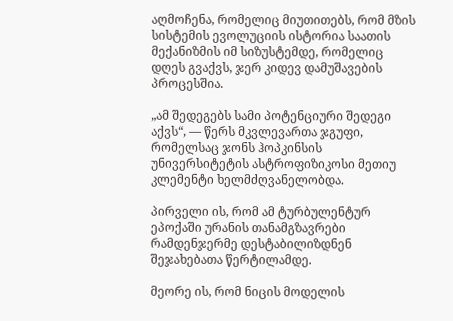აღმოჩენა, რომელიც მიუთითებს, რომ მზის სისტემის ევოლუციის ისტორია საათის მექანიზმის იმ სიზუსტემდე, რომელიც დღეს გვაქვს, ჯერ კიდევ დამუშავების პროცესშია.

„ამ შედეგებს სამი პოტენციური შედეგი აქვს“, — წერს მკვლევართა ჯგუფი, რომელსაც ჯონს ჰოპკინსის უნივერსიტეტის ასტროფიზიკოსი მეთიუ კლემენტი ხელმძღვანელობდა.

პირველი ის, რომ ამ ტურბულენტურ ეპოქაში ურანის თანამგზავრები რამდენჯერმე დესტაბილიზდნენ შეჯახებათა წერტილამდე.

მეორე ის, რომ ნიცის მოდელის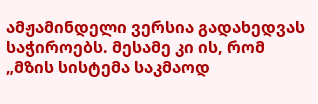ამჟამინდელი ვერსია გადახედვას საჭიროებს. მესამე კი ის, რომ „მზის სისტემა საკმაოდ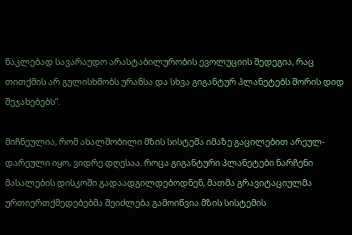ნაკლებად სავარაუდო არასტაბილურობის ევოლუციის შედეგია, რაც თითქმის არ გულისხმობს ურანსა და სხვა გიგანტურ პლანეტებს შორის დიდ შეჯახებებს“.

მიჩნეულია, რომ ახალშობილი მზის სისტემა იმაზე გაცილებით არეულ-დარეული იყო, ვიდრე დღესაა. როცა გიგანტური პლანეტები ნარჩენი მასალების დისკოში გადაადგილდებოდნენ, მათმა გრავიტაციულმა ურთიერთქმედებებმა შეიძლება გამოიწვია მზის სისტემის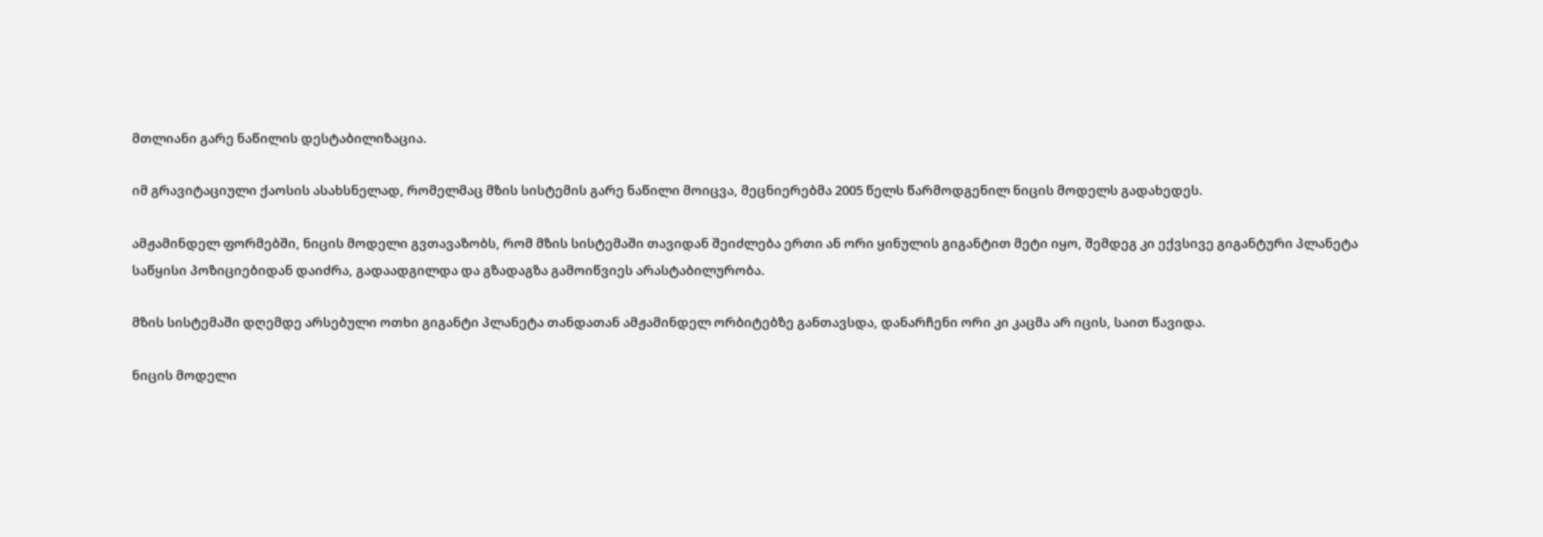მთლიანი გარე ნაწილის დესტაბილიზაცია.

იმ გრავიტაციული ქაოსის ასახსნელად, რომელმაც მზის სისტემის გარე ნაწილი მოიცვა, მეცნიერებმა 2005 წელს წარმოდგენილ ნიცის მოდელს გადახედეს.

ამჟამინდელ ფორმებში, ნიცის მოდელი გვთავაზობს, რომ მზის სისტემაში თავიდან შეიძლება ერთი ან ორი ყინულის გიგანტით მეტი იყო, შემდეგ კი ექვსივე გიგანტური პლანეტა საწყისი პოზიციებიდან დაიძრა, გადაადგილდა და გზადაგზა გამოიწვიეს არასტაბილურობა.

მზის სისტემაში დღემდე არსებული ოთხი გიგანტი პლანეტა თანდათან ამჟამინდელ ორბიტებზე განთავსდა, დანარჩენი ორი კი კაცმა არ იცის, საით წავიდა.

ნიცის მოდელი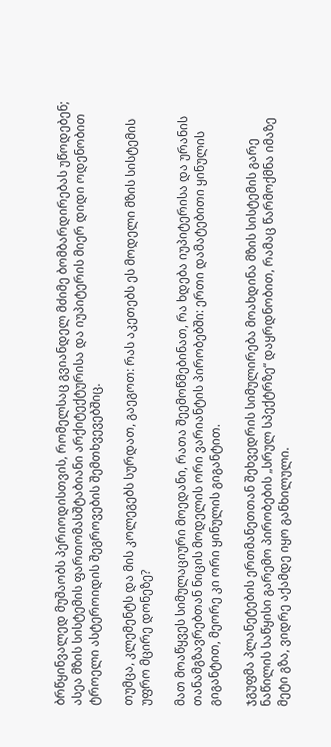ბრწყინვალედ მუშაობს პერიოდისთვის, რომელსაც გვიანდელ მძიმე ბომბარდირებას უწოდებენ; ასეა მზის სისტემის ფართომასშტაბიანი არქიტექტურისა და იუპიტერის მიერ დიდი ოდენობით ტროელი ასტეროიდის შეგროვების შემთხვევებშიც.

თუმცა, კლემენტს და მის კოლეგებს სურდათ, გაეგოთ: რას აკეთებს ეს მოდელი მზის სისტემის უფრო მცირე დონეზე?

მათ მოაწყვეს სიმულაციური მოედანი, რათა შეემოწმებინათ, რა ხდება იუპიტერისა და ურანის თანამგზავრებთან ნიცის მოდელის ორი ვარიანტის პირობებში: ერთი დამატებითი ყინულის გიგანტით, მეორე კი ორი ყინულის გიგანტით.

ჯგუფმა პლანეტების ერთმანეთთან შეხვედრის სიმულირება მოახდინა მზის სისტემის გარე ნაწილის საწყისი გარემო პირობების „სრულ სპექტრზე“ დაყრდნობით, რამაც წარმოქმნა იმაზე მეტი გზა, ვიდრე აქამდე იყო განხილული.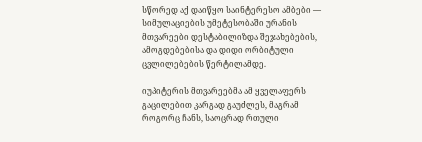სწორედ აქ დაიწყო საინტერესო ამბები — სიმულაციების უმეტესობაში ურანის მთვარეები დესტაბილიზდა შეჯახებების, ამოგდებებისა და დიდი ორბიტული ცვლილებების წერტილამდე.

იუპიტერის მთვარეებმა ამ ყველაფერს გაცილებით კარგად გაუძლეს, მაგრამ როგორც ჩანს, საოცრად რთული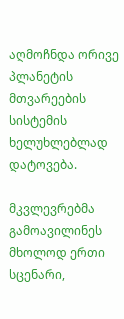აღმოჩნდა ორივე პლანეტის მთვარეების სისტემის ხელუხლებლად დატოვება.

მკვლევრებმა გამოავილინეს მხოლოდ ერთი სცენარი,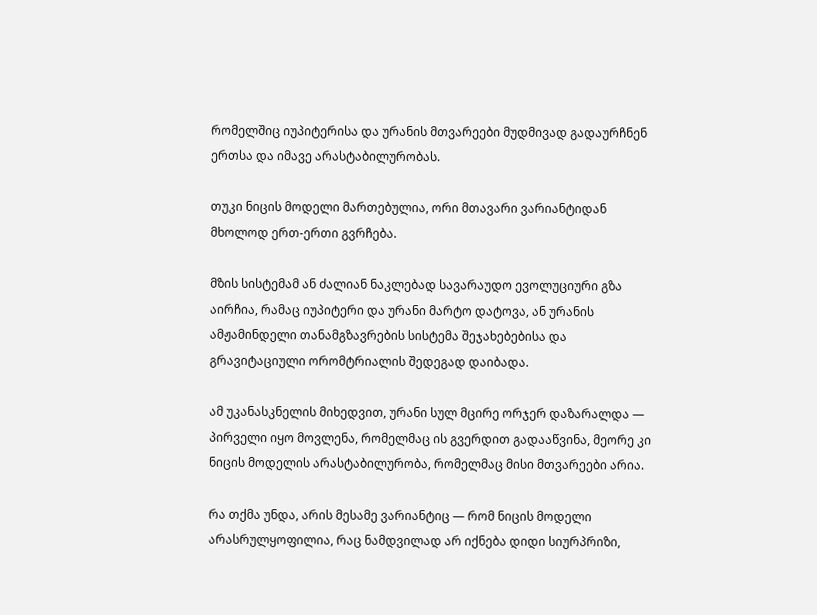რომელშიც იუპიტერისა და ურანის მთვარეები მუდმივად გადაურჩნენ ერთსა და იმავე არასტაბილურობას.

თუკი ნიცის მოდელი მართებულია, ორი მთავარი ვარიანტიდან მხოლოდ ერთ-ერთი გვრჩება.

მზის სისტემამ ან ძალიან ნაკლებად სავარაუდო ევოლუციური გზა აირჩია, რამაც იუპიტერი და ურანი მარტო დატოვა, ან ურანის ამჟამინდელი თანამგზავრების სისტემა შეჯახებებისა და გრავიტაციული ორომტრიალის შედეგად დაიბადა.

ამ უკანასკნელის მიხედვით, ურანი სულ მცირე ორჯერ დაზარალდა — პირველი იყო მოვლენა, რომელმაც ის გვერდით გადააწვინა, მეორე კი ნიცის მოდელის არასტაბილურობა, რომელმაც მისი მთვარეები არია.

რა თქმა უნდა, არის მესამე ვარიანტიც — რომ ნიცის მოდელი არასრულყოფილია, რაც ნამდვილად არ იქნება დიდი სიურპრიზი,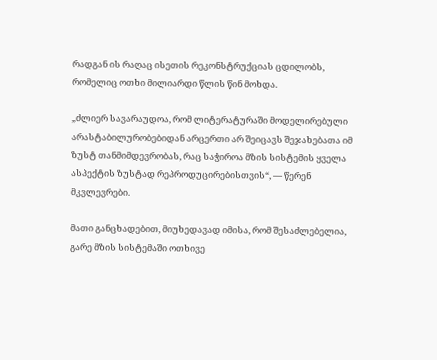რადგან ის რაღაც ისეთის რეკონსტრუქციას ცდილობს, რომელიც ოთხი მილიარდი წლის წინ მოხდა.

„ძლიერ სავარაუდოა, რომ ლიტერატურაში მოდელირებული არასტაბილურობებიდან არცერთი არ შეიცავს შეჯახებათა იმ ზუსტ თანმიმდევრობას, რაც საჭიროა მზის სისტემის ყველა ასპექტის ზუსტად რეპროდუცირებისთვის“, — წერენ მკვლევრები.

მათი განცხადებით, მიუხედავად იმისა, რომ შესაძლებელია, გარე მზის სისტემაში ოთხივე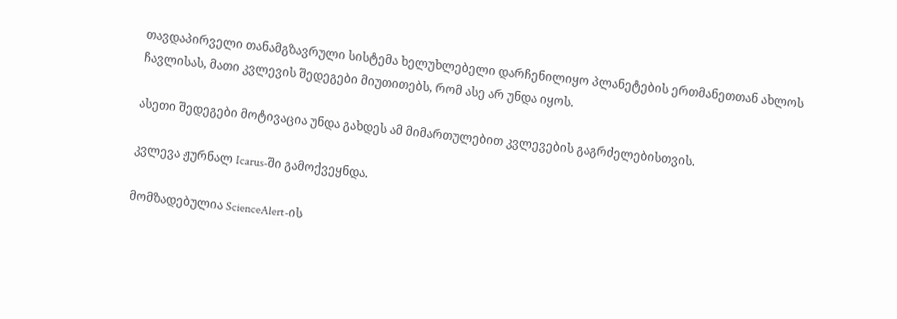თავდაპირველი თანამგზავრული სისტემა ხელუხლებელი დარჩენილიყო პლანეტების ერთმანეთთან ახლოს ჩავლისას, მათი კვლევის შედეგები მიუთითებს, რომ ასე არ უნდა იყოს.

ასეთი შედეგები მოტივაცია უნდა გახდეს ამ მიმართულებით კვლევების გაგრძელებისთვის.

კვლევა ჟურნალ Icarus-ში გამოქვეყნდა.

მომზადებულია ScienceAlert-ის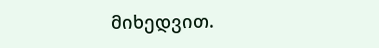მიხედვით.